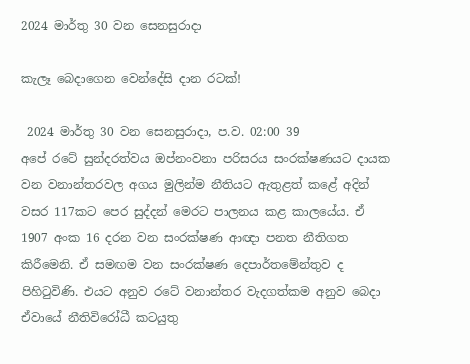2024 මාර්තු 30 වන සෙනසුරාදා

කැලෑ බෙදාගෙන වෙන්දේසි දාන රටක්!

 2024 මාර්තු 30 වන සෙනසුරාදා, ප.ව. 02:00 39
අපේ රටේ සුන්දරත්වය ඔප්නංවනා පරිසරය සංරක්ෂණයට දායක වන වනාන්තරවල අගය මුලින්ම නීතියට ඇතුළත් කළේ අදින් වසර 117කට පෙර සුද්දන් මෙරට පාලනය කළ කාලයේය. ඒ 1907 අංක 16 දරන වන සංරක්ෂණ ආඥා පනත නීතිගත කිරීමෙනි. ඒ සමඟම වන සංරක්ෂණ දෙපාර්තමේන්තුව ද පිහිටුවිණි. එයට අනුව රටේ වනාන්තර වැදගත්කම අනුව බෙදා ඒවායේ නීතිවිරෝධී කටයුතු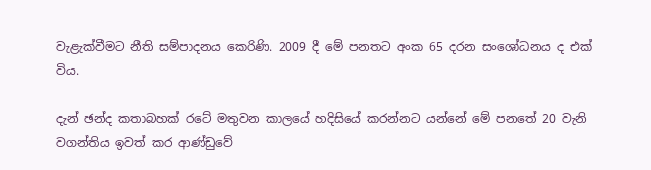වැළැක්වීමට නීති සම්පාදනය කෙරිණි. 2009 දී මේ පනතට අංක 65 දරන සංශෝධනය ද එක් විය.

දැන් ඡන්ද කතාබහක් රටේ මතුවන කාලයේ හදිසියේ කරන්නට යන්නේ මේ පනතේ 20 වැනි වගන්තිය ඉවත් කර ආණ්ඩුවේ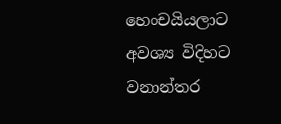හෙංචයියලාට අවශ්‍ය විදිහට වනාන්තර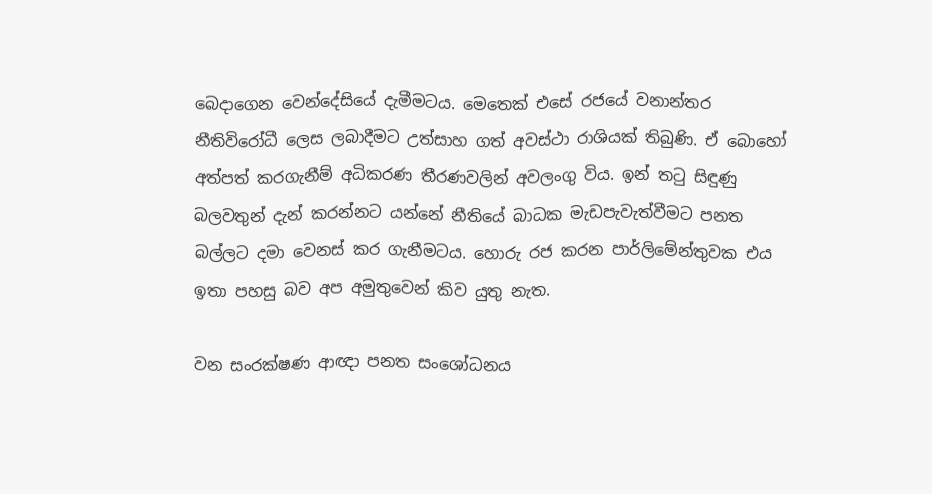බෙදාගෙන වෙන්දේසියේ දැමීමටය. මෙතෙක් එසේ රජයේ වනාන්තර නීතිවිරෝධී ලෙස ලබාදීමට උත්සාහ ගත් අවස්ථා රාශියක් තිබුණි. ඒ බොහෝ අත්පත් කරගැනීම් අධිකරණ තීරණවලින් අවලංගු විය. ඉන් තටු සිඳුණු බලවතුන් දැන් කරන්නට යන්නේ නීතියේ බාධක මැඩපැවැත්වීමට පනත බල්ලට දමා වෙනස් කර ගැනීමටය. හොරු රජ කරන පාර්ලිමේන්තුවක එය ඉතා පහසු බව අප අමුතුවෙන් කිව යුතු නැත.

වන සංරක්ෂණ ආඥා පනත සංශෝධනය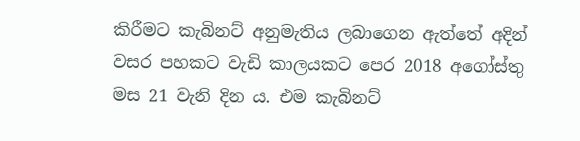කිරීමට කැබිනට් අනුමැතිය ලබාගෙන ඇත්තේ අදින් වසර පහකට වැඩි කාලයකට පෙර 2018 අගෝස්තු මස 21 වැනි දින ය. එම කැබිනට්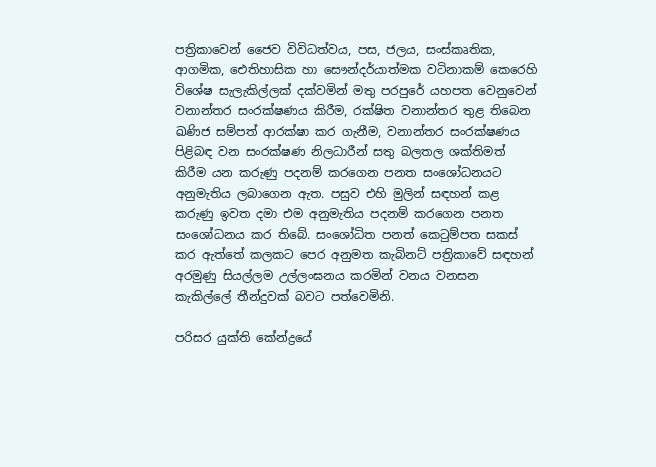පත්‍රිකාවෙන් ජෛව විවිධත්වය, පස, ජලය, සංස්කෘතික, ආගමික, ඓතිහාසික හා සෞන්දර්යාත්මක වටිනාකම් කෙරෙහි විශේෂ සැලැකිල්ලක් දක්වමින් මතු පරපුරේ යහපත වෙනුවෙන් වනාන්තර සංරක්ෂණය කිරීම, රක්ෂිත වනාන්තර තුළ තිබෙන ඛණිජ සම්පත් ආරක්ෂා කර ගැනීම, වනාන්තර සංරක්ෂණය පිළිබඳ වන සංරක්ෂණ නිලධාරීන් සතු බලතල ශක්තිමත් කිරීම යන කරුණු පදනම් කරගෙන පනත සංශෝධනයට අනුමැතිය ලබාගෙන ඇත. පසුව එහි මුලින් සඳහන් කළ කරුණු ඉවත දමා එම අනුමැතිය පදනම් කරගෙන පනත සංශෝධනය කර තිබේ. සංශෝධිත පනත් කෙටුම්පත සකස් කර ඇත්තේ කලකට පෙර අනුමත කැබිනට් පත්‍රිකාවේ සඳහන් අරමුණු සියල්ලම උල්ලංඝනය කරමින් වනය වනසන කැකිල්ලේ තීන්දුවක් බවට පත්වෙමිනි.

පරිසර යුක්ති කේන්ද්‍රයේ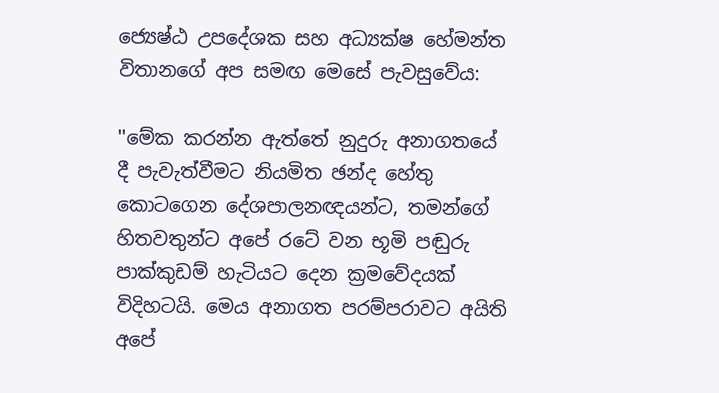ජ්‍යෙෂ්ඨ උපදේශක සහ අධ්‍යක්ෂ හේමන්ත විතානගේ අප සමඟ මෙසේ පැවසුවේය:

''මේක කරන්න ඇත්තේ නුදුරු අනාගතයේ දී පැවැත්වීමට නියමිත ඡන්ද හේතු කොටගෙන දේශපාලනඥයන්ට, තමන්ගේ හිතවතුන්ට අපේ රටේ වන භූමි පඬුරු පාක්කුඩම් හැටියට දෙන ක්‍රමවේදයක් විදිහටයි. මෙය අනාගත පරම්පරාවට අයිති අපේ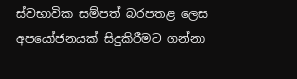ස්වභාවික සම්පත් බරපතළ ලෙස අපයෝජනයක් සිදුකිරීමට ගන්නා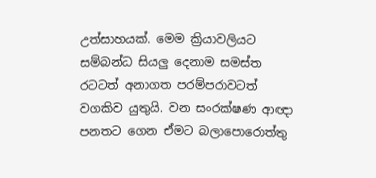උත්සාහයක්. මෙම ක්‍රියාවලියට සම්බන්ධ සියලු දෙනාම සමස්ත රටටත් අනාගත පරම්පරාවටත් වගකිව යුතුයි. වන සංරක්ෂණ ආඥා පනතට ගෙන ඒමට බලාපොරොත්තු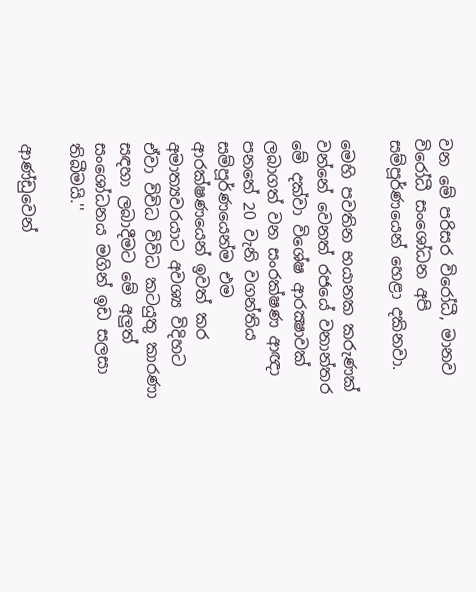වන මේ පරිසර විරෝධී, මානව විරෝධී සංශෝධන අපි සම්පූර්ණයෙන් හෙළා දකිනවා.

මෙහි පවතින භයානක කරුණක් වන්නේ වෙනත් රජයේ වනාන්තර මේ දක්වා විශේෂ ආරක්‍ෂාවක් ලබාගත් වන සංරක්ෂණ ආඥා පනතේ 20 වැනි වගන්තිය සම්පූර්ණයෙන්ම එම ආරක්ෂණයෙන් ඉවත් කර අමාත්‍යවරයාට අවශ්‍ය විදිහට ඒවා විවිධ විවිධ කටයුතු කාරණා සඳහා ලබාදීමට මේ අලුත් සංශෝධනය මගින් ඉඩ සලසා තිබීමයි.''

ආණ්ඩුවෙන්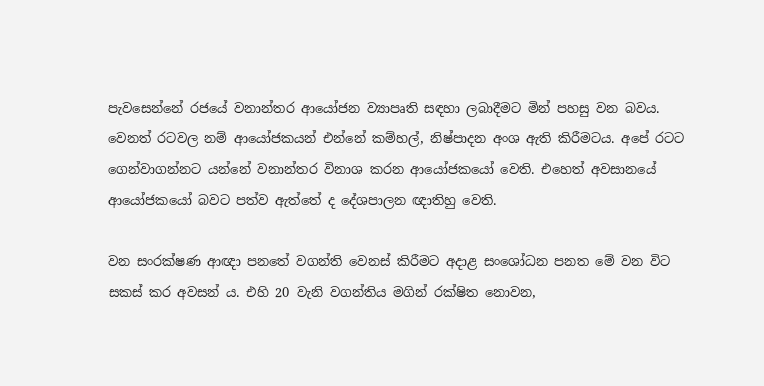පැවසෙන්නේ රජයේ වනාන්තර ආයෝජන ව්‍යාපෘති සඳහා ලබාදීමට මින් පහසු වන බවය. වෙනත් රටවල නම් ආයෝජකයන් එන්නේ කම්හල්, නිෂ්පාදන අංශ ඇති කිරීමටය. අපේ රටට ගෙන්වාගන්නට යන්නේ වනාන්තර විනාශ කරන ආයෝජකයෝ වෙති. එහෙත් අවසානයේ ආයෝජකයෝ බවට පත්ව ඇත්තේ ද දේශපාලන ඥාතිහු වෙති.

වන සංරක්ෂණ ආඥා පනතේ වගන්ති වෙනස් කිරීමට අදාළ සංශෝධන පනත මේ වන විට සකස් කර අවසන් ය. එහි 20 වැනි වගන්තිය මගින් රක්ෂිත නොවන,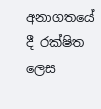අනාගතයේ දී රක්ෂිත ලෙස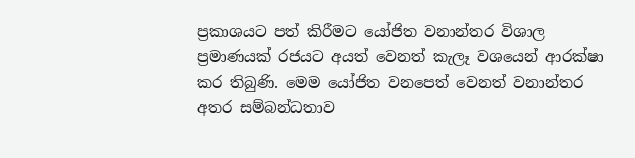ප්‍රකාශයට පත් කිරීමට යෝජිත වනාන්තර විශාල ප්‍රමාණයක් රජයට අයත් වෙනත් කැලෑ වශයෙන් ආරක්ෂා කර තිබුණි. මෙම යෝජිත වනපෙත් වෙනත් වනාන්තර අතර සම්බන්ධතාව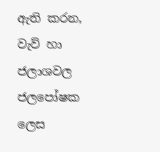ඇති කරන, වැව් හා ජලාශවල ජලපෝෂක ලෙස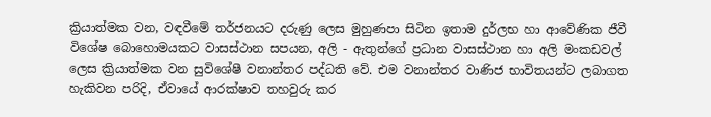ක්‍රියාත්මක වන, වඳවීමේ තර්ජනයට දරුණු ලෙස මුහුණපා සිටින ඉතාම දුර්ලභ හා ආවේණික ජීවී විශේෂ බොහොමයකට වාසස්ථාන සපයන, අලි - ඇතුන්ගේ ප්‍රධාන වාසස්ථාන හා අලි මංකඩවල් ලෙස ක්‍රියාත්මක වන සුවිශේෂී වනාන්තර පද්ධති වේ. එම වනාන්තර වාණිජ භාවිතයන්ට ලබාගත හැකිවන පරිදි, ඒවායේ ආරක්ෂාව තහවුරු කර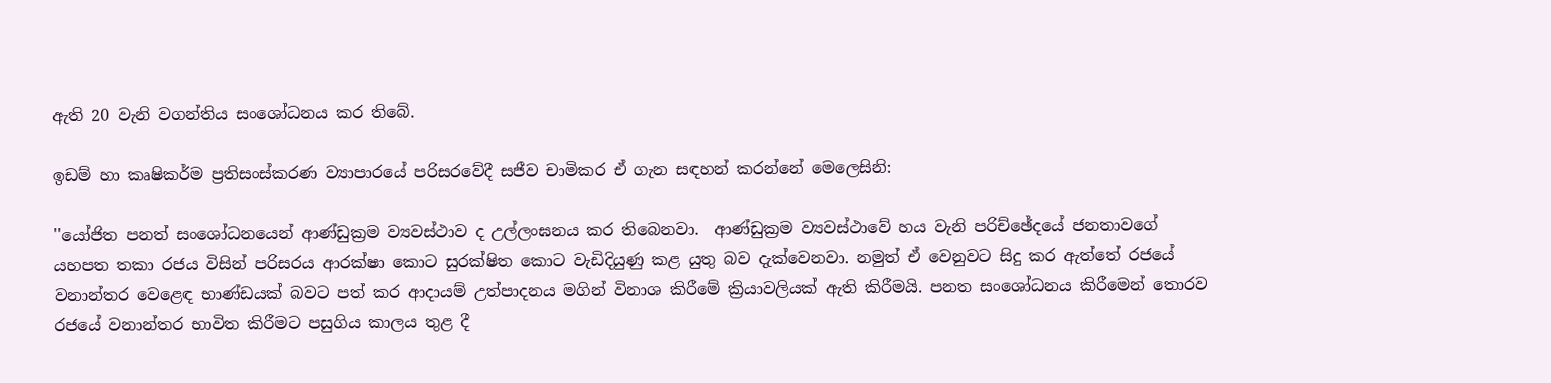ඇති 20 වැනි වගන්තිය සංශෝධනය කර තිබේ.

ඉඩම් හා කෘෂිකර්ම ප්‍රතිසංස්කරණ ව්‍යාපාරයේ පරිසරවේදී සජීව චාමිකර ඒ ගැන සඳහන් කරන්නේ මෙලෙසිනි:

''යෝජිත පනත් සංශෝධනයෙන් ආණ්ඩුක්‍රම ව්‍යවස්ථාව ද උල්ලංඝනය කර තිබෙනවා.  ආණ්ඩුක්‍රම ව්‍යවස්ථාවේ හය වැනි පරිච්ඡේදයේ ජනතාවගේ යහපත තකා රජය විසින් පරිසරය ආරක්ෂා කොට සුරක්ෂිත කොට වැඩිදියුණු කළ යුතු බව දැක්වෙනවා. නමුත් ඒ වෙනුවට සිදු කර ඇත්තේ රජයේ වනාන්තර වෙළෙඳ භාණ්ඩයක් බවට පත් කර ආදායම් උත්පාදනය මගින් විනාශ කිරීමේ ක්‍රියාවලියක් ඇති කිරීමයි. පනත සංශෝධනය කිරීමෙන් තොරව රජයේ වනාන්තර භාවිත කිරීමට පසුගිය කාලය තුළ දී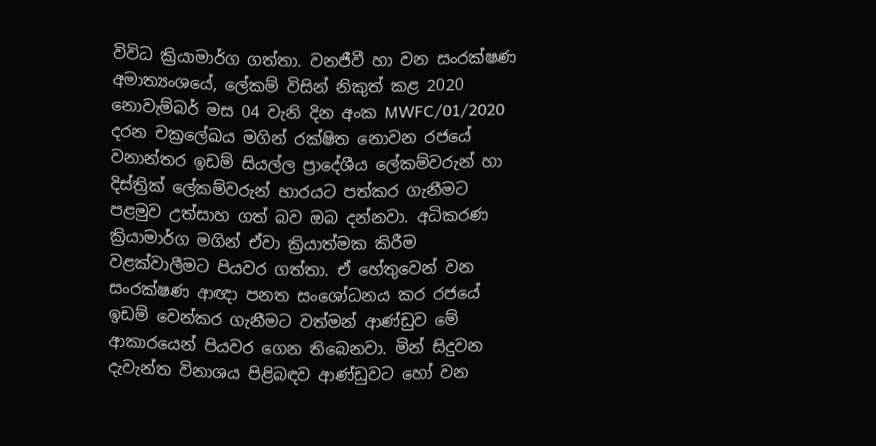විවිධ ක්‍රියාමාර්ග ගත්තා. වනජීවී හා වන සංරක්ෂණ අමාත්‍යංශයේ, ලේකම් විසින් නිකුත් කළ 2020 නොවැම්බර් මස 04 වැනි දින අංක MWFC/01/2020 දරන චක්‍රලේඛය මගින් රක්ෂිත නොවන රජයේ වනාන්තර ඉඩම් සියල්ල ප්‍රාදේශීය ලේකම්වරුන් හා දිස්ත්‍රික් ලේකම්වරුන් භාරයට පත්කර ගැනීමට පළමුව උත්සාහ ගත් බව ඔබ දන්නවා. අධිකරණ ක්‍රියාමාර්ග මගින් ඒවා ක්‍රියාත්මක කිරීම වළක්වාලීමට පියවර ගත්තා. ඒ හේතුවෙන් වන සංරක්ෂණ ආඥා පනත සංශෝධනය කර රජයේ ඉඩම් වෙන්කර ගැනීමට වත්මන් ආණ්ඩුව මේ ආකාරයෙන් පියවර ගෙන තිබෙනවා. මින් සිදුවන දැවැන්ත විනාශය පිළිබඳව ආණ්ඩුවට හෝ වන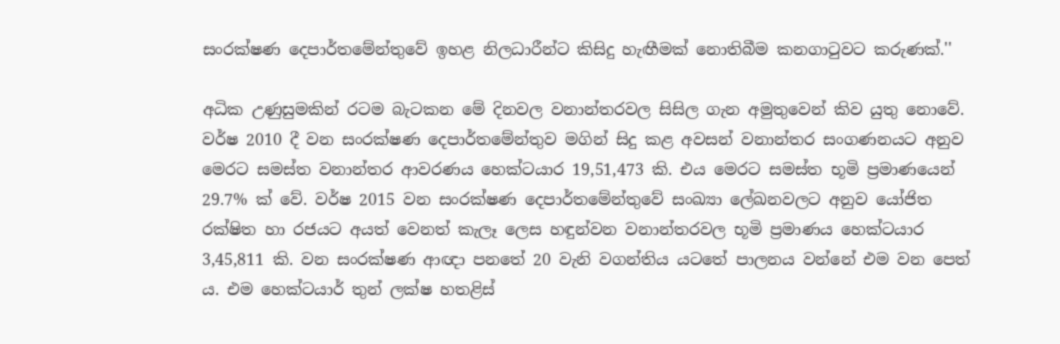සංරක්ෂණ දෙපාර්තමේන්තුවේ ඉහළ නිලධාරීන්ට කිසිදු හැඟීමක් නොතිබීම කනගාටුවට කරුණක්.''

අධික උණුසුමකින් රටම බැටකන මේ දිනවල වනාන්තරවල සිසිල ගැන අමුතුවෙන් කිව යුතු නොවේ. වර්ෂ 2010 දී වන සංරක්ෂණ දෙපාර්තමේන්තුව මගින් සිදු කළ අවසන් වනාන්තර සංගණනයට අනුව මෙරට සමස්ත වනාන්තර ආවරණය හෙක්ටයාර 19,51,473 කි. එය මෙරට සමස්ත භූමි ප්‍රමාණයෙන් 29.7% ක් වේ. වර්ෂ 2015 වන සංරක්ෂණ දෙපාර්තමේන්තුවේ සංඛ්‍යා ලේඛනවලට අනුව යෝජිත රක්ෂිත හා රජයට අයත් වෙනත් කැලෑ ලෙස හඳුන්වන වනාන්තරවල භූමි ප්‍රමාණය හෙක්ටයාර 3,45,811 කි. වන සංරක්ෂණ ආඥා පනතේ 20 වැනි වගන්තිය යටතේ පාලනය වන්නේ එම වන පෙත් ය. එම හෙක්ටයාර් තුන් ලක්ෂ හතළිස්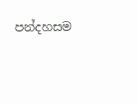පන්දහසම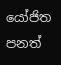යෝජිත පනත්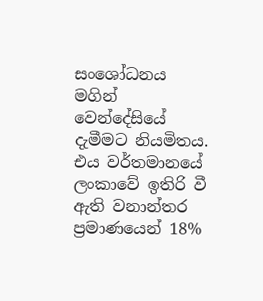සංශෝධනය මගින් වෙන්දේසියේ දැමීමට නියමිතය. එය වර්තමානයේ ලංකාවේ ඉතිරි වී ඇති වනාන්තර ප්‍රමාණයෙන් 18%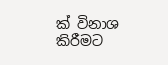ක් විනාශ කිරීමට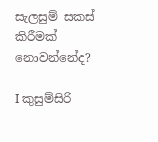සැලසුම් සකස් කිරීමක් නොවන්නේද?

I කුසුම්සිරි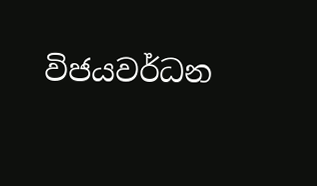විජයවර්ධන